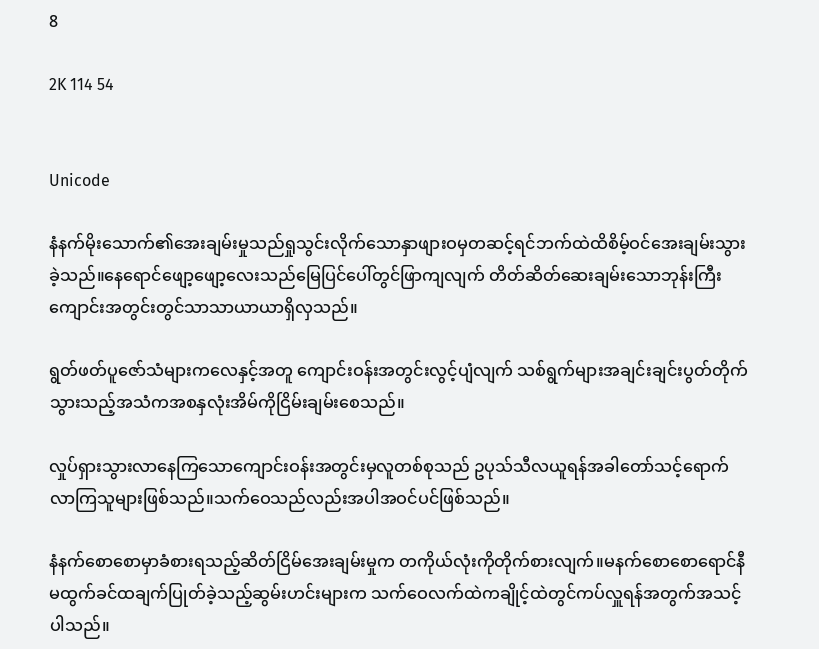8

2K 114 54


Unicode

နံနက်မိုးသောက်၏အေးချမ်းမှုသည်ရှုသွင်းလိုက်သောနှာဖျားဝမှတဆင့်ရင်ဘက်ထဲထိစိမ့်ဝင်အေးချမ်းသွားခဲ့သည်။နေရောင်ဖျော့ဖျော့လေးသည်မြေပြင်ပေါ်တွင်ဖြာကျလျက် တိတ်ဆိတ်ဆေးချမ်းသောဘုန်းကြီးကျောင်းအတွင်းတွင်သာသာယာယာရှိလှသည်။

ရွတ်ဖတ်ပူဇော်သံများကလေနှင့်အတူ ကျောင်းဝန်းအတွင်းလွင့်ပျံလျက် သစ်ရွက်များအချင်းချင်းပွတ်တိုက်သွားသည့်အသံကအစနှလုံးအိမ်ကိုငြိမ်းချမ်းစေသည်။

လှုပ်ရှားသွားလာနေကြသောကျောင်းဝန်းအတွင်းမှလူတစ်စုသည် ဥပုသ်သီလယူရန်အခါတော်သင့်ရောက်လာကြသူများဖြစ်သည်။သက်ဝေသည်လည်းအပါအဝင်ပင်ဖြစ်သည်။

နံနက်စောစောမှာခံစားရသည့်ဆိတ်ငြိမ်အေးချမ်းမှုက တကိုယ်လုံးကိုတိုက်စားလျက်။မနက်စောစောရောင်နီမထွက်ခင်ထချက်ပြုတ်ခဲ့သည့်ဆွမ်းဟင်းများက သက်ဝေလက်ထဲကချိုင့်ထဲတွင်ကပ်လှူရန်အတွက်အသင့်ပါသည်။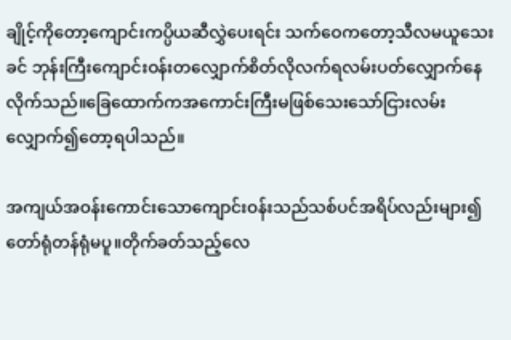ချိုင့်ကိုတော့ကျောင်းကပ္ပိယဆီလွှဲပေးရင်း သက်ဝေကတော့သီလမယူသေးခင် ဘုန်းကြီးကျောင်းဝန်းတလျှောက်စိတ်လိုလက်ရလမ်းပတ်လျှောက်နေလိုက်သည်။ခြေထောက်ကအကောင်းကြီးမဖြစ်သေးသော်ငြားလမ်းလျှောက်၍တော့ရပါသည်။

အကျယ်အဝန်းကောင်းသောကျောင်းဝန်းသည်သစ်ပင်အရိပ်လည်းများ၍တော်ရုံတန်ရုံမပူ။တိုက်ခတ်သည့်လေ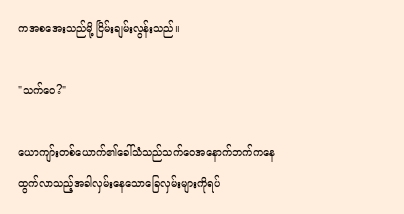ကအစအေးသည်မို့ ငြိမ်းချမ်းလွန်းသည်။

"သက်ဝေ?"

ယောကျာ်းတစ်ယောက်၏ခေါ်သံသည်သက်ဝေအနောက်ဘက်ကနေထွက်လာသည့်အခါလှမ်းနေသောခြေလှမ်းများကိုရပ်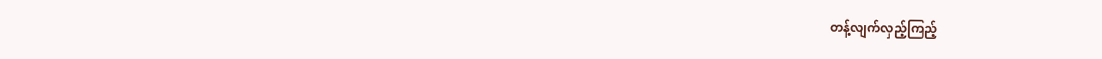တန့်လျက်လှည့်ကြည့်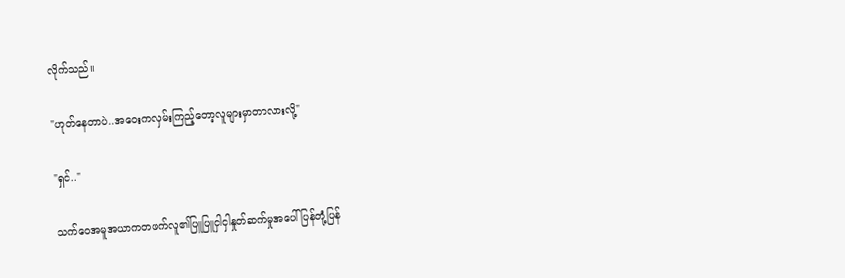လိုက်သည်။

"ဟုတ်နေတာပဲ..အဝေးကလှမ်းကြည့်တော့လူများမှာတာလားလို့"

"ရှင်.."

သက်ဝေအမူအယာကတဖက်လူ၏ပြူပြူငှါငှါနှုတ်ဆက်မှုအပေါ်ပြန်တုံ့ပြန်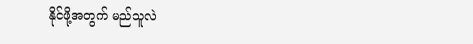နိုင်ဖို့အတွက် မည်သူလဲ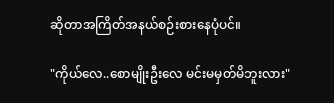ဆိုတာအကြိတ်အနယ်စဉ်းစားနေပုံပင်။

"ကိုယ်လေ..စောမျိုးဦးလေ မင်းမမှတ်မိဘူးလား"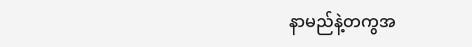နာမည်နဲ့တကွအ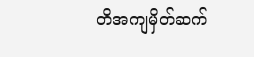တိအကျမှိတ်ဆက်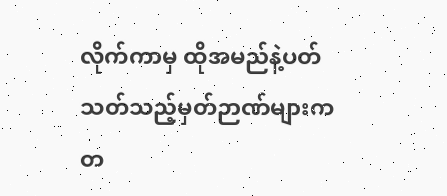လိုက်ကာမှ ထိုအမည်နဲ့ပတ်သတ်သည့်မှတ်ဉာဏ်များက တ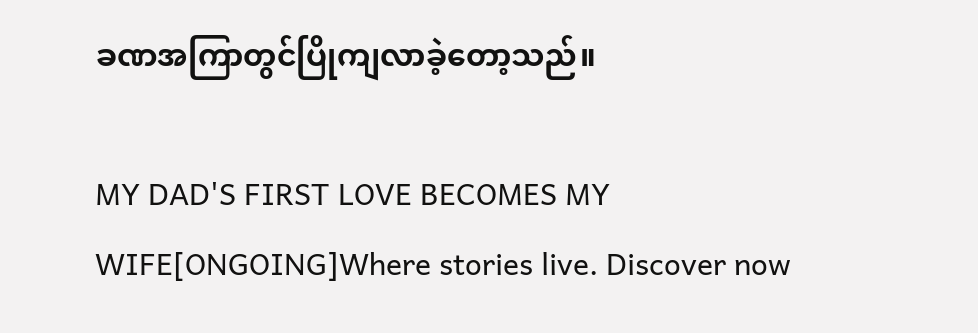ခဏအကြာတွင်ပြိုကျလာခဲ့တော့သည်။

MY DAD'S FIRST LOVE BECOMES MY WIFE[ONGOING]Where stories live. Discover now